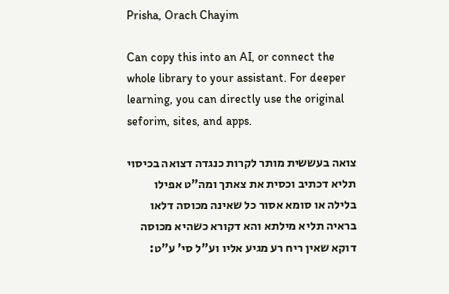Prisha, Orach Chayim

Can copy this into an AI, or connect the whole library to your assistant. For deeper learning, you can directly use the original seforim, sites, and apps.

צואה בעששית מותר לקרות כנגדה דצואה בכיסוי תליא דכתיב וכסית את צאתך ומה"ט אפילו בלילה או סומא אסור כל שאינה מכוסה דלאו בראיה תליא מילתא והא דקורא כשהיא מכוסה דוקא שאין ריח רע מגיע אליו וע"ל סי' ע"ט: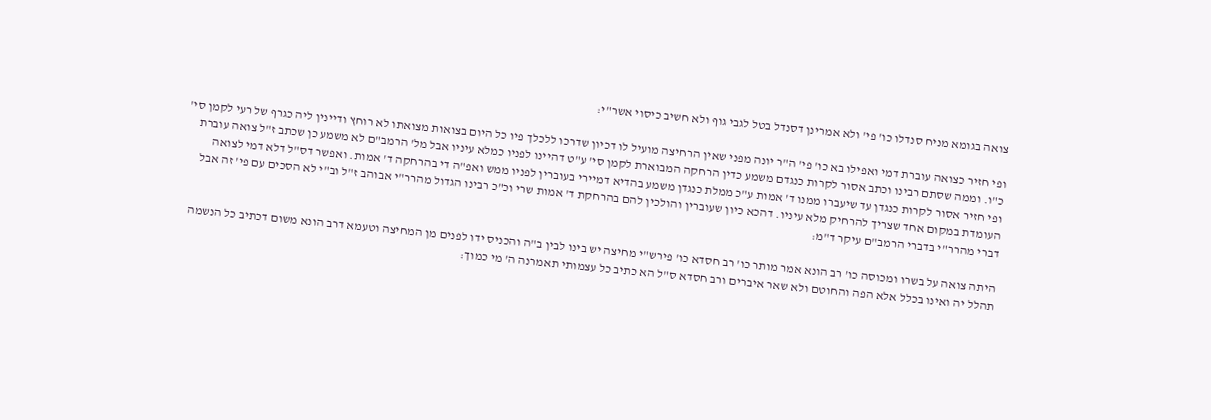צואה בגומא מניח סנדלו כו' פי' ולא אמרינן דסנדל בטל לגבי גוף ולא חשיב כיסוי אשר"י:

ופי חזיר כצואה עוברת דמי ואפילו בא כו' פי' ה"ר יונה מפני שאין הרחיצה מועיל לו דכיון שדרכו ללכלך פיו כל היום בצואות מצואתו לא רוחץ ודיינין ליה כגרף של רעי לקמן סי' כ"ו. וממה שסתם רבינו וכתב אסור לקרות כנגדם משמע כדין הרחקה המבוארת לקמן סי' ע"ט דהיינו לפניו כמלא עיניו אבל מל' הרמב"ם לא משמע כן שכתב ז"ל צואה עוברת ופי חזיר אסור לקרות כנגדן עד שיעברו ממנו ד' אמות ע"כ ממלת כנגדן משמע בהדיא דמיירי בעוברין לפניו ממש ואפ"ה די בהרחקה ד' אמות. ואפשר דס"ל דלא דמי לצואה העומדת במקום אחד שצריך להרחיק מלא עיניו. דהכא כיון שעוברין והולכין להם בהרחקת ד' אמות שרי וכ"כ רבינו הגדול מהרר"י אבוהב ז"ל וב"י לא הסכים עם פי' זה אבל דברי מהרר"י בדברי הרמב"ם עיקר ד"מ:

היתה צואה על בשרו ומכוסה כו' רב הונא אמר מותר כו' רב חסדא כו' פירש"י מחיצה יש בינו לבין ב"ה והכניס ידו לפנים מן המחיצה וטעמא דרב הונא משום דכתיב כל הנשמה תהלל יה ואינו בכלל אלא הפה והחוטם ולא שאר איברים ורב חסדא ס"ל הא כתיב כל עצמותי תאמרנה ה' מי כמוך: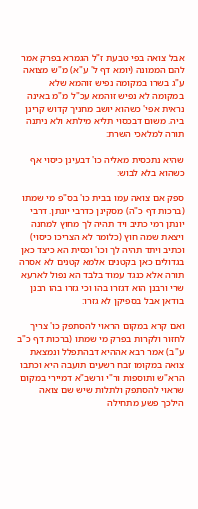אבל צואה בפי טבעת ז"ל הגמרא בפרק אמר להם הממונה (יומא דף ל' ע"א) מ"ש מצואה ע"ג בשרו במקומה נפיש זוהמא שלא במקומה לא נפיש זוהמא עכ"ל מ"מ באינה נראית אפי' כשהוא יושב מחניך קדוש קרינן ביה. משום דבכסוי תליא מילתא ולא ניתנה תורה למלאכי השרת:

שהיא נתכסית מאליה כו' דבעינן כיסוי אף כשהוא בלא לבוש:

ספק אם צואה עמו בבית כו' בס"פ מי שמתו (ברכות דף כ"ה) מסקינן כדרבי יונתן. דרבי יונתן רמי כתיב ויד תהיה לך מחוץ למחנה ויצאת שמה חוץ (כלומר לא הצריכו כיסוי) וכתיב ויתד תהיה לך וכו' וכסית הא כיצד כאן בגדולים כאן בקטנים אלמא קטנים לא אסרה תורה אלא כנגד עמוד בלבד הא נפול לארעא שרי ורבנן הוא דגזרו בהו וכי גזרו בהו רבנן בודאן אבל בספיקן לא גזרו:

ואם קרא במקום הראוי להסתפק כו' צריך לחזור ולקרות בפרק מי שמתו (ברכות דף כ"ב ע"ב) אמר רבא אההיא דבהתפלל ונמצאת צואה במקומו זבח רשעים תועבה היא וכתבו הרא"ש ותוספות ור"י ורשב"א דמיירי במקום שראוי להסתפק ולתלות שיש שם צואה הילכך פשע מתחילה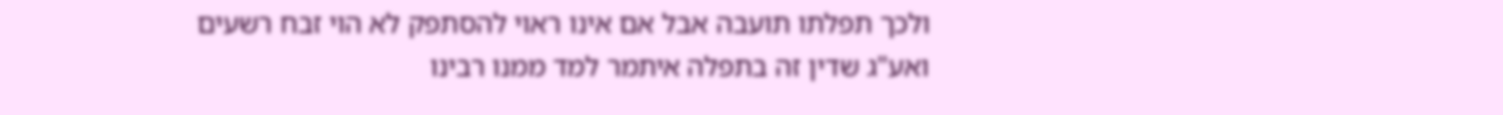ולכך תפלתו תועבה אבל אם אינו ראוי להסתפק לא הוי זבח רשעים ואע"ג שדין זה בתפלה איתמר למד ממנו רבינו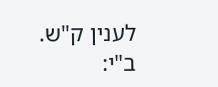לענין ק"ש. ב"י: